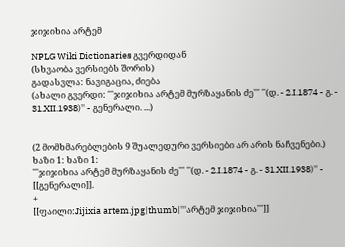ჯიჯიხია არტემ

NPLG Wiki Dictionaries გვერდიდან
(სხვაობა ვერსიებს შორის)
გადასვლა: ნავიგაცია, ძიება
(ახალი გვერდი: '''ჯიჯიხია არტემ მურზაყანის ძე''' ''(დ. - 2.I.1874 - გ. - 31.XII.1938)'' - გენერალი. ...)


(2 მომხმარებლების 9 შუალედური ვერსიები არ არის ნაჩვენები.)
ხაზი 1: ხაზი 1:
'''ჯიჯიხია არტემ მურზაყანის ძე''' ''(დ. - 2.I.1874 - გ. - 31.XII.1938)'' - [[გენერალი]].
+
[[ფაილი:Jijixia artem.jpg|thumb|'''არტემ ჯიჯიხია''']]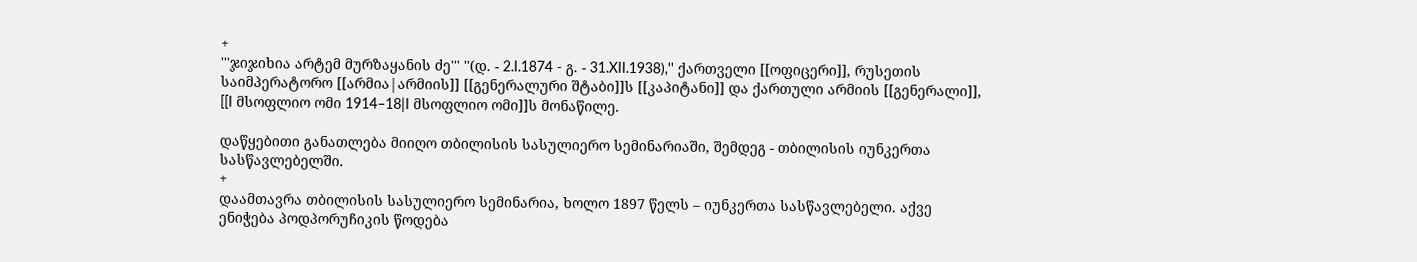+
'''ჯიჯიხია არტემ მურზაყანის ძე''' ''(დ. - 2.I.1874 - გ. - 31.XII.1938),'' ქართველი [[ოფიცერი]], რუსეთის საიმპერატორო [[არმია|არმიის]] [[გენერალური შტაბი]]ს [[კაპიტანი]] და ქართული არმიის [[გენერალი]], [[I მსოფლიო ომი 1914–18|I მსოფლიო ომი]]ს მონაწილე.

დაწყებითი განათლება მიიღო თბილისის სასულიერო სემინარიაში, შემდეგ - თბილისის იუნკერთა სასწავლებელში.
+
დაამთავრა თბილისის სასულიერო სემინარია, ხოლო 1897 წელს – იუნკერთა სასწავლებელი. აქვე ენიჭება პოდპორუჩიკის წოდება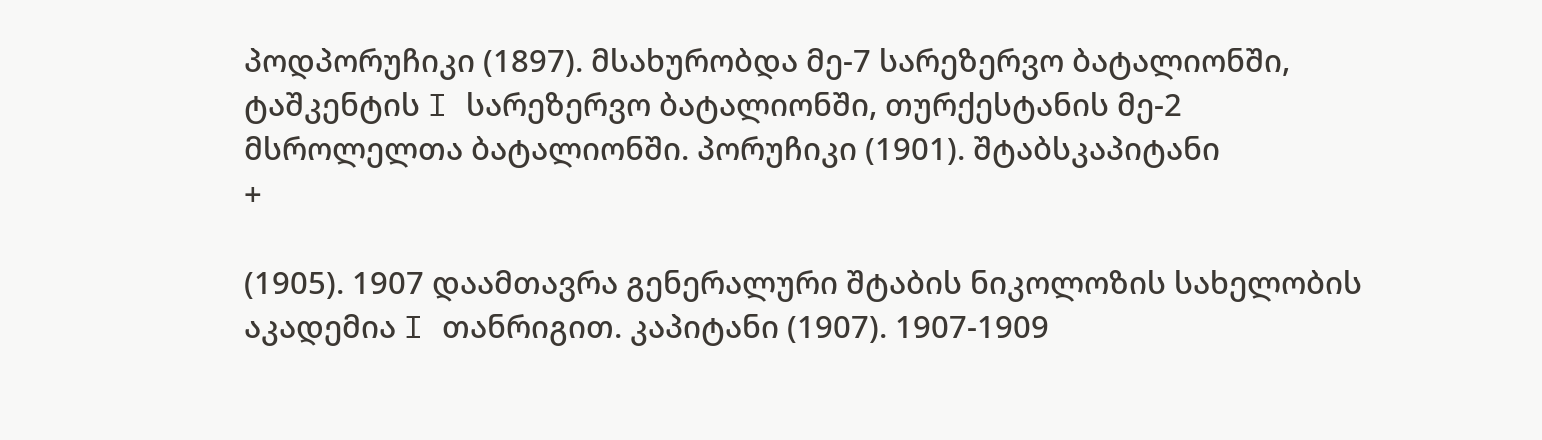პოდპორუჩიკი (1897). მსახურობდა მე-7 სარეზერვო ბატალიონში, ტაშკენტის I სარეზერვო ბატალიონში, თურქესტანის მე-2 მსროლელთა ბატალიონში. პორუჩიკი (1901). შტაბსკაპიტანი
+

(1905). 1907 დაამთავრა გენერალური შტაბის ნიკოლოზის სახელობის აკადემია I თანრიგით. კაპიტანი (1907). 1907-1909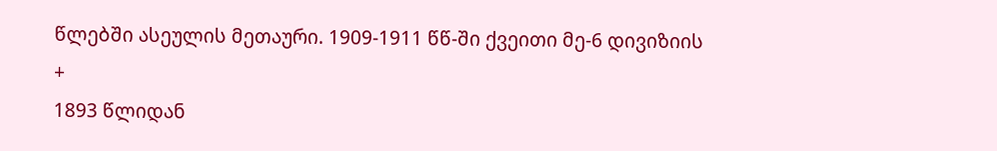წლებში ასეულის მეთაური. 1909-1911 წწ-ში ქვეითი მე-6 დივიზიის
+
1893 წლიდან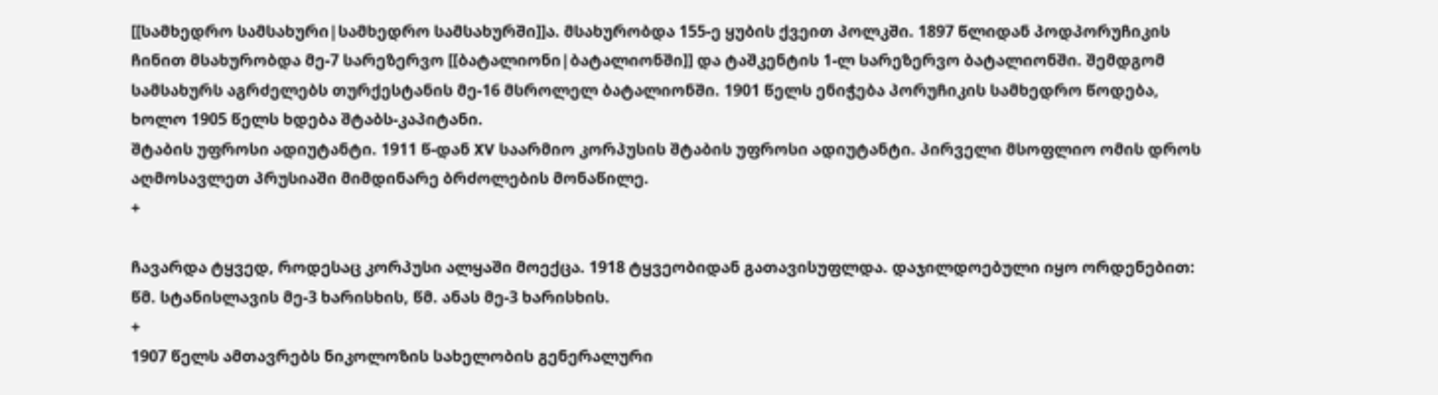[[სამხედრო სამსახური|სამხედრო სამსახურში]]ა. მსახურობდა 155-ე ყუბის ქვეით პოლკში. 1897 წლიდან პოდპორუჩიკის ჩინით მსახურობდა მე-7 სარეზერვო [[ბატალიონი|ბატალიონში]] და ტაშკენტის 1-ლ სარეზერვო ბატალიონში. შემდგომ სამსახურს აგრძელებს თურქესტანის მე-16 მსროლელ ბატალიონში. 1901 წელს ენიჭება პორუჩიკის სამხედრო წოდება, ხოლო 1905 წელს ხდება შტაბს-კაპიტანი.
შტაბის უფროსი ადიუტანტი. 1911 წ-დან XV საარმიო კორპუსის შტაბის უფროსი ადიუტანტი. პირველი მსოფლიო ომის დროს აღმოსავლეთ პრუსიაში მიმდინარე ბრძოლების მონაწილე.
+

ჩავარდა ტყვედ, როდესაც კორპუსი ალყაში მოექცა. 1918 ტყვეობიდან გათავისუფლდა. დაჯილდოებული იყო ორდენებით: წმ. სტანისლავის მე-3 ხარისხის, წმ. ანას მე-3 ხარისხის.
+
1907 წელს ამთავრებს ნიკოლოზის სახელობის გენერალური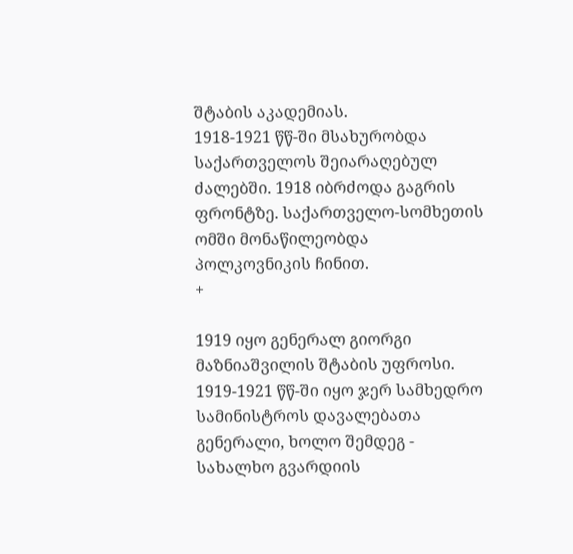შტაბის აკადემიას.
1918-1921 წწ-ში მსახურობდა საქართველოს შეიარაღებულ ძალებში. 1918 იბრძოდა გაგრის ფრონტზე. საქართველო-სომხეთის ომში მონაწილეობდა პოლკოვნიკის ჩინით.
+

1919 იყო გენერალ გიორგი მაზნიაშვილის შტაბის უფროსი. 1919-1921 წწ-ში იყო ჯერ სამხედრო სამინისტროს დავალებათა გენერალი, ხოლო შემდეგ - სახალხო გვარდიის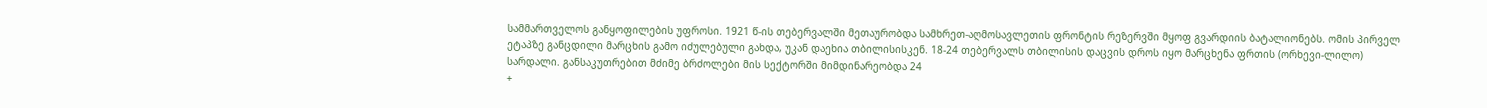სამმართველოს განყოფილების უფროსი. 1921 წ-ის თებერვალში მეთაურობდა სამხრეთ-აღმოსავლეთის ფრონტის რეზერვში მყოფ გვარდიის ბატალიონებს. ომის პირველ ეტაპზე განცდილი მარცხის გამო იძულებული გახდა, უკან დაეხია თბილისისკენ. 18-24 თებერვალს თბილისის დაცვის დროს იყო მარცხენა ფრთის (ორხევი-ლილო) სარდალი. განსაკუთრებით მძიმე ბრძოლები მის სექტორში მიმდინარეობდა 24
+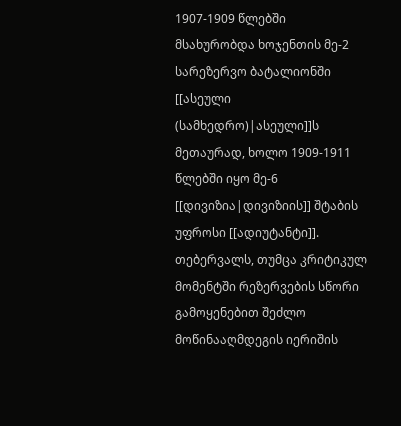1907-1909 წლებში მსახურობდა ხოჯენთის მე-2 სარეზერვო ბატალიონში [[ასეული (სამხედრო)|ასეული]]ს მეთაურად, ხოლო 1909-1911 წლებში იყო მე-6 [[დივიზია|დივიზიის]] შტაბის უფროსი [[ადიუტანტი]].
თებერვალს, თუმცა კრიტიკულ მომენტში რეზერვების სწორი გამოყენებით შეძლო მოწინააღმდეგის იერიშის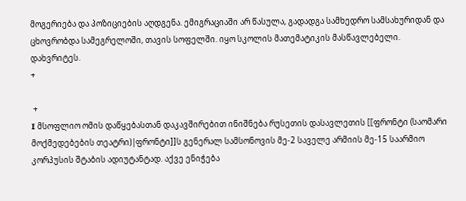მოგერიება და პოზიციების აღდგენა. ემიგრაციაში არ წასულა, გადადგა სამხედრო სამსახურიდან და ცხოვრობდა სამეგრელოში, თავის სოფელში. იყო სკოლის მათემატიკის მასწავლებელი. დახვრიტეს.
+

 +
I მსოფლიო ომის დაწყებასთან დაკავშირებით ინიშნება რუსეთის დასავლეთის [[ფრონტი (საომარი მოქმედებების თეატრი)|ფრონტი]]ს გენერალ სამსონოვის მე-2 საველე არმიის მე-15 საარმიო კორპუსის შტაბის ადიუტანტად. აქვე ენიჭება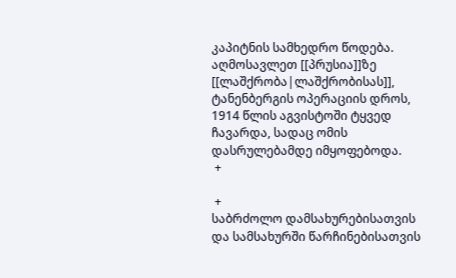კაპიტნის სამხედრო წოდება. აღმოსავლეთ [[პრუსია]]ზე [[ლაშქრობა|ლაშქრობისას]], ტანენბერგის ოპერაციის დროს, 1914 წლის აგვისტოში ტყვედ ჩავარდა, სადაც ომის დასრულებამდე იმყოფებოდა.
 +

 +
საბრძოლო დამსახურებისათვის და სამსახურში წარჩინებისათვის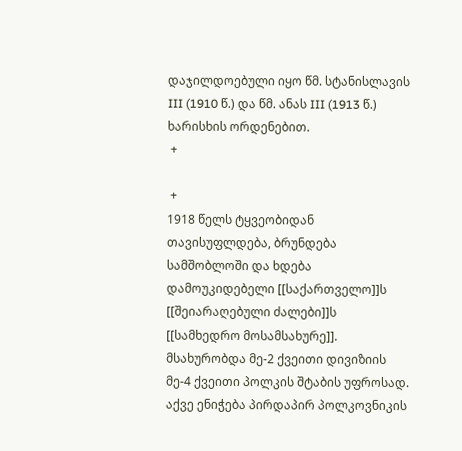დაჯილდოებული იყო წმ. სტანისლავის III (1910 წ.) და წმ. ანას III (1913 წ.) ხარისხის ორდენებით.
 +

 +
1918 წელს ტყვეობიდან თავისუფლდება, ბრუნდება სამშობლოში და ხდება დამოუკიდებელი [[საქართველო]]ს [[შეიარაღებული ძალები]]ს [[სამხედრო მოსამსახურე]]. მსახურობდა მე-2 ქვეითი დივიზიის მე-4 ქვეითი პოლკის შტაბის უფროსად. აქვე ენიჭება პირდაპირ პოლკოვნიკის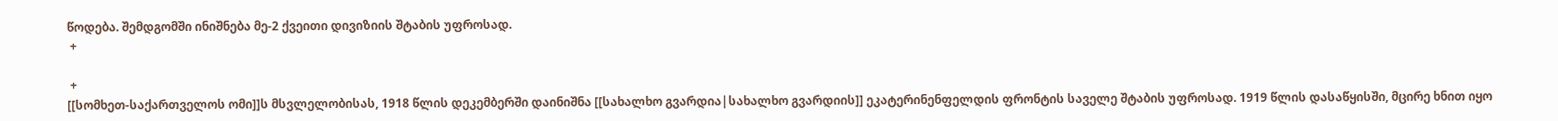წოდება. შემდგომში ინიშნება მე-2 ქვეითი დივიზიის შტაბის უფროსად.
 +

 +
[[სომხეთ-საქართველოს ომი]]ს მსვლელობისას, 1918 წლის დეკემბერში დაინიშნა [[სახალხო გვარდია|სახალხო გვარდიის]] ეკატერინენფელდის ფრონტის საველე შტაბის უფროსად. 1919 წლის დასაწყისში, მცირე ხნით იყო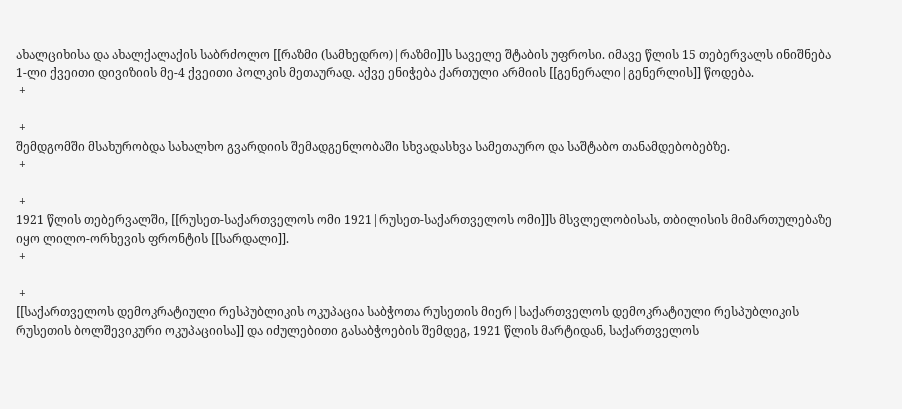ახალციხისა და ახალქალაქის საბრძოლო [[რაზმი (სამხედრო)|რაზმი]]ს საველე შტაბის უფროსი. იმავე წლის 15 თებერვალს ინიშნება 1-ლი ქვეითი დივიზიის მე-4 ქვეითი პოლკის მეთაურად. აქვე ენიჭება ქართული არმიის [[გენერალი|გენერლის]] წოდება.
 +

 +
შემდგომში მსახურობდა სახალხო გვარდიის შემადგენლობაში სხვადასხვა სამეთაურო და საშტაბო თანამდებობებზე.
 +

 +
1921 წლის თებერვალში, [[რუსეთ-საქართველოს ომი 1921|რუსეთ-საქართველოს ომი]]ს მსვლელობისას, თბილისის მიმართულებაზე იყო ლილო-ორხევის ფრონტის [[სარდალი]].
 +

 +
[[საქართველოს დემოკრატიული რესპუბლიკის ოკუპაცია საბჭოთა რუსეთის მიერ|საქართველოს დემოკრატიული რესპუბლიკის რუსეთის ბოლშევიკური ოკუპაციისა]] და იძულებითი გასაბჭოების შემდეგ, 1921 წლის მარტიდან, საქართველოს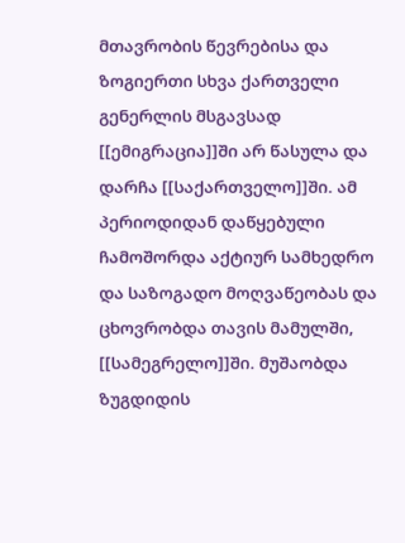მთავრობის წევრებისა და ზოგიერთი სხვა ქართველი გენერლის მსგავსად [[ემიგრაცია]]ში არ წასულა და დარჩა [[საქართველო]]ში. ამ პერიოდიდან დაწყებული ჩამოშორდა აქტიურ სამხედრო და საზოგადო მოღვაწეობას და ცხოვრობდა თავის მამულში, [[სამეგრელო]]ში. მუშაობდა ზუგდიდის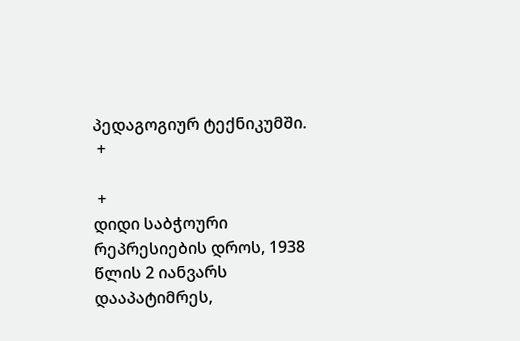პედაგოგიურ ტექნიკუმში.
 +

 +
დიდი საბჭოური რეპრესიების დროს, 1938 წლის 2 იანვარს დააპატიმრეს,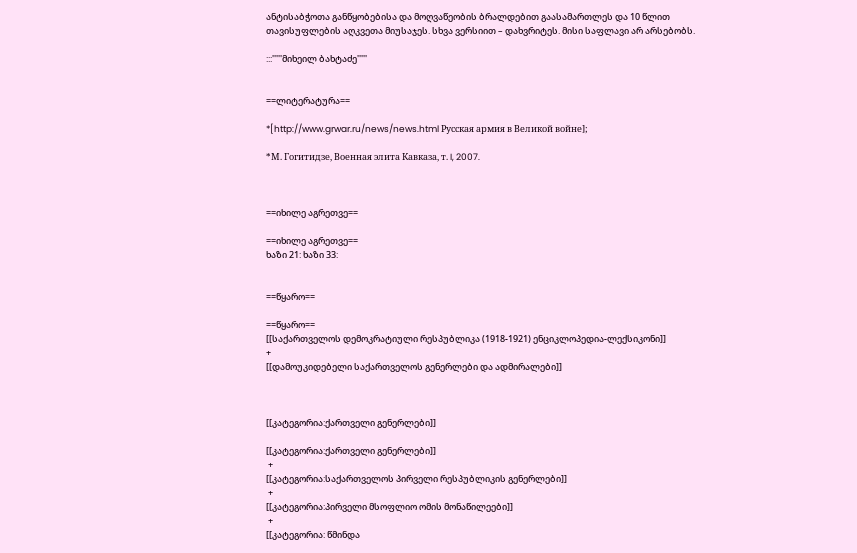ანტისაბჭოთა განწყობებისა და მოღვაწეობის ბრალდებით გაასამართლეს და 10 წლით თავისუფლების აღკვეთა მიუსაჯეს. სხვა ვერსიით – დახვრიტეს. მისი საფლავი არ არსებობს.

:::'''''მიხეილ ბახტაძე'''''


==ლიტერატურა==

*[http://www.grwar.ru/news/news.html Русская армия в Великой войне];

*М. Гогитидзе, Военная элита Кавказа, т. I, 2007.



==იხილე აგრეთვე==

==იხილე აგრეთვე==
ხაზი 21: ხაზი 33:


==წყარო==

==წყარო==
[[საქართველოს დემოკრატიული რესპუბლიკა (1918-1921) ენციკლოპედია-ლექსიკონი]]
+
[[დამოუკიდებელი საქართველოს გენერლები და ადმირალები]]



[[კატეგორია:ქართველი გენერლები]]

[[კატეგორია:ქართველი გენერლები]]
 +
[[კატეგორია:საქართველოს პირველი რესპუბლიკის გენერლები]]
 +
[[კატეგორია:პირველი მსოფლიო ომის მონაწილეები]]
 +
[[კატეგორია: წმინდა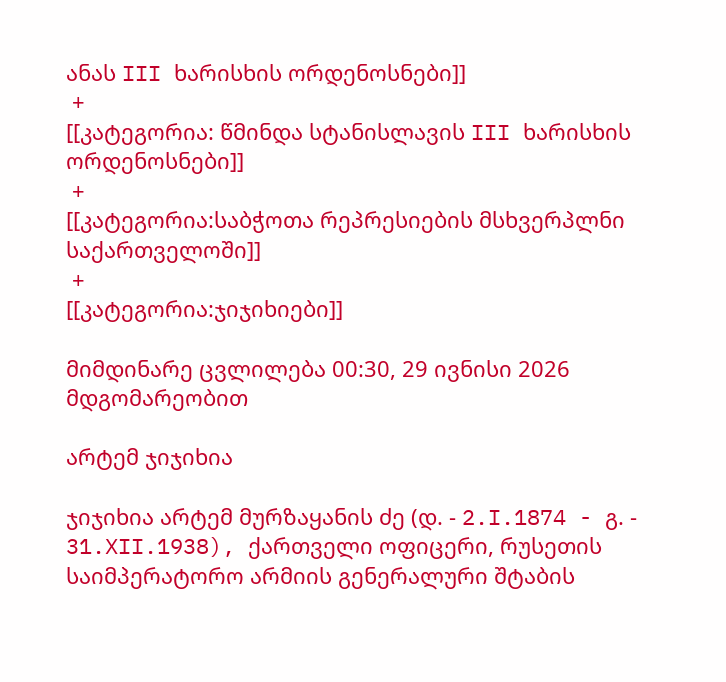ანას III ხარისხის ორდენოსნები]]
 +
[[კატეგორია: წმინდა სტანისლავის III ხარისხის ორდენოსნები]]
 +
[[კატეგორია:საბჭოთა რეპრესიების მსხვერპლნი საქართველოში]]
 +
[[კატეგორია:ჯიჯიხიები]]

მიმდინარე ცვლილება 00:30, 29 ივნისი 2026 მდგომარეობით

არტემ ჯიჯიხია

ჯიჯიხია არტემ მურზაყანის ძე (დ. - 2.I.1874 - გ. - 31.XII.1938), ქართველი ოფიცერი, რუსეთის საიმპერატორო არმიის გენერალური შტაბის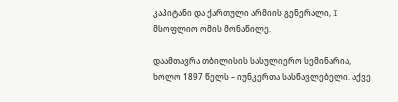კაპიტანი და ქართული არმიის გენერალი, I მსოფლიო ომის მონაწილე.

დაამთავრა თბილისის სასულიერო სემინარია, ხოლო 1897 წელს – იუნკერთა სასწავლებელი. აქვე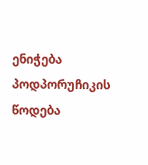ენიჭება პოდპორუჩიკის წოდება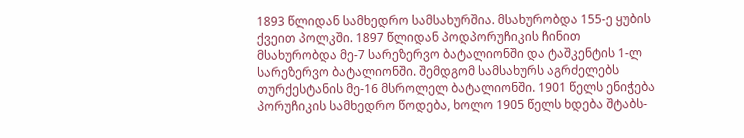1893 წლიდან სამხედრო სამსახურშია. მსახურობდა 155-ე ყუბის ქვეით პოლკში. 1897 წლიდან პოდპორუჩიკის ჩინით მსახურობდა მე-7 სარეზერვო ბატალიონში და ტაშკენტის 1-ლ სარეზერვო ბატალიონში. შემდგომ სამსახურს აგრძელებს თურქესტანის მე-16 მსროლელ ბატალიონში. 1901 წელს ენიჭება პორუჩიკის სამხედრო წოდება, ხოლო 1905 წელს ხდება შტაბს-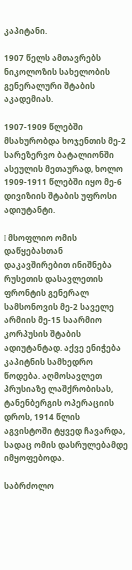კაპიტანი.

1907 წელს ამთავრებს ნიკოლოზის სახელობის გენერალური შტაბის აკადემიას.

1907-1909 წლებში მსახურობდა ხოჯენთის მე-2 სარეზერვო ბატალიონში ასეულის მეთაურად, ხოლო 1909-1911 წლებში იყო მე-6 დივიზიის შტაბის უფროსი ადიუტანტი.

I მსოფლიო ომის დაწყებასთან დაკავშირებით ინიშნება რუსეთის დასავლეთის ფრონტის გენერალ სამსონოვის მე-2 საველე არმიის მე-15 საარმიო კორპუსის შტაბის ადიუტანტად. აქვე ენიჭება კაპიტნის სამხედრო წოდება. აღმოსავლეთ პრუსიაზე ლაშქრობისას, ტანენბერგის ოპერაციის დროს, 1914 წლის აგვისტოში ტყვედ ჩავარდა, სადაც ომის დასრულებამდე იმყოფებოდა.

საბრძოლო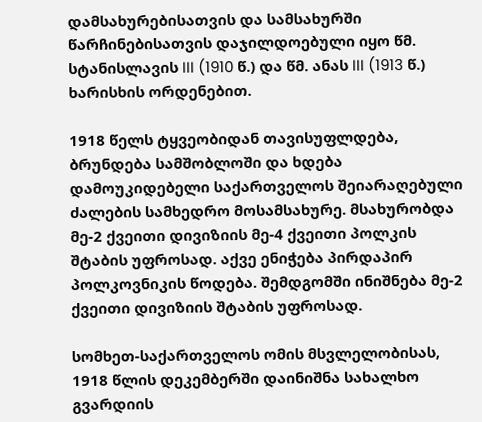დამსახურებისათვის და სამსახურში წარჩინებისათვის დაჯილდოებული იყო წმ. სტანისლავის III (1910 წ.) და წმ. ანას III (1913 წ.) ხარისხის ორდენებით.

1918 წელს ტყვეობიდან თავისუფლდება, ბრუნდება სამშობლოში და ხდება დამოუკიდებელი საქართველოს შეიარაღებული ძალების სამხედრო მოსამსახურე. მსახურობდა მე-2 ქვეითი დივიზიის მე-4 ქვეითი პოლკის შტაბის უფროსად. აქვე ენიჭება პირდაპირ პოლკოვნიკის წოდება. შემდგომში ინიშნება მე-2 ქვეითი დივიზიის შტაბის უფროსად.

სომხეთ-საქართველოს ომის მსვლელობისას, 1918 წლის დეკემბერში დაინიშნა სახალხო გვარდიის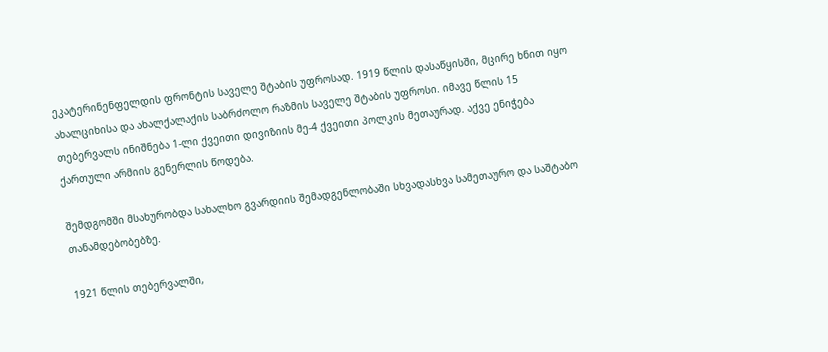ეკატერინენფელდის ფრონტის საველე შტაბის უფროსად. 1919 წლის დასაწყისში, მცირე ხნით იყო ახალციხისა და ახალქალაქის საბრძოლო რაზმის საველე შტაბის უფროსი. იმავე წლის 15 თებერვალს ინიშნება 1-ლი ქვეითი დივიზიის მე-4 ქვეითი პოლკის მეთაურად. აქვე ენიჭება ქართული არმიის გენერლის წოდება.

შემდგომში მსახურობდა სახალხო გვარდიის შემადგენლობაში სხვადასხვა სამეთაურო და საშტაბო თანამდებობებზე.

1921 წლის თებერვალში,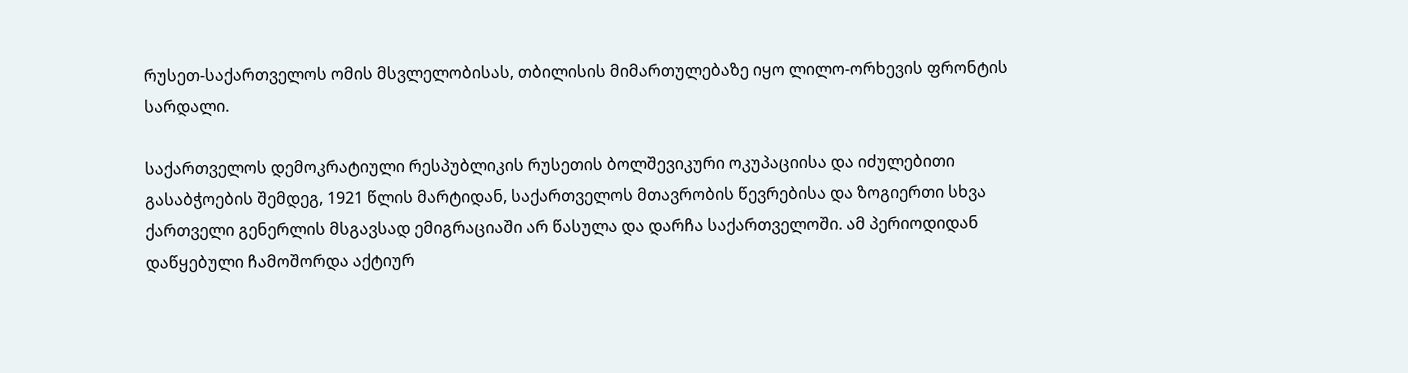რუსეთ-საქართველოს ომის მსვლელობისას, თბილისის მიმართულებაზე იყო ლილო-ორხევის ფრონტის სარდალი.

საქართველოს დემოკრატიული რესპუბლიკის რუსეთის ბოლშევიკური ოკუპაციისა და იძულებითი გასაბჭოების შემდეგ, 1921 წლის მარტიდან, საქართველოს მთავრობის წევრებისა და ზოგიერთი სხვა ქართველი გენერლის მსგავსად ემიგრაციაში არ წასულა და დარჩა საქართველოში. ამ პერიოდიდან დაწყებული ჩამოშორდა აქტიურ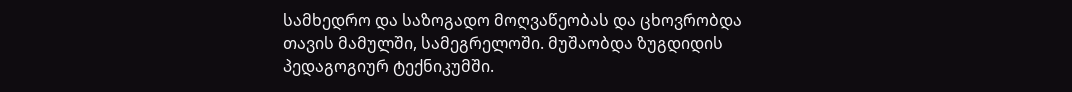სამხედრო და საზოგადო მოღვაწეობას და ცხოვრობდა თავის მამულში, სამეგრელოში. მუშაობდა ზუგდიდის პედაგოგიურ ტექნიკუმში.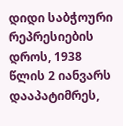დიდი საბჭოური რეპრესიების დროს, 1938 წლის 2 იანვარს დააპატიმრეს,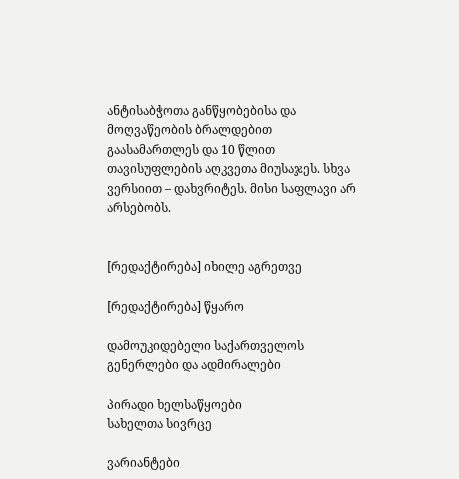ანტისაბჭოთა განწყობებისა და მოღვაწეობის ბრალდებით გაასამართლეს და 10 წლით თავისუფლების აღკვეთა მიუსაჯეს. სხვა ვერსიით – დახვრიტეს. მისი საფლავი არ არსებობს.


[რედაქტირება] იხილე აგრეთვე

[რედაქტირება] წყარო

დამოუკიდებელი საქართველოს გენერლები და ადმირალები

პირადი ხელსაწყოები
სახელთა სივრცე

ვარიანტები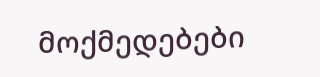მოქმედებები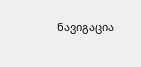ნავიგაცია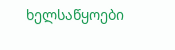ხელსაწყოები